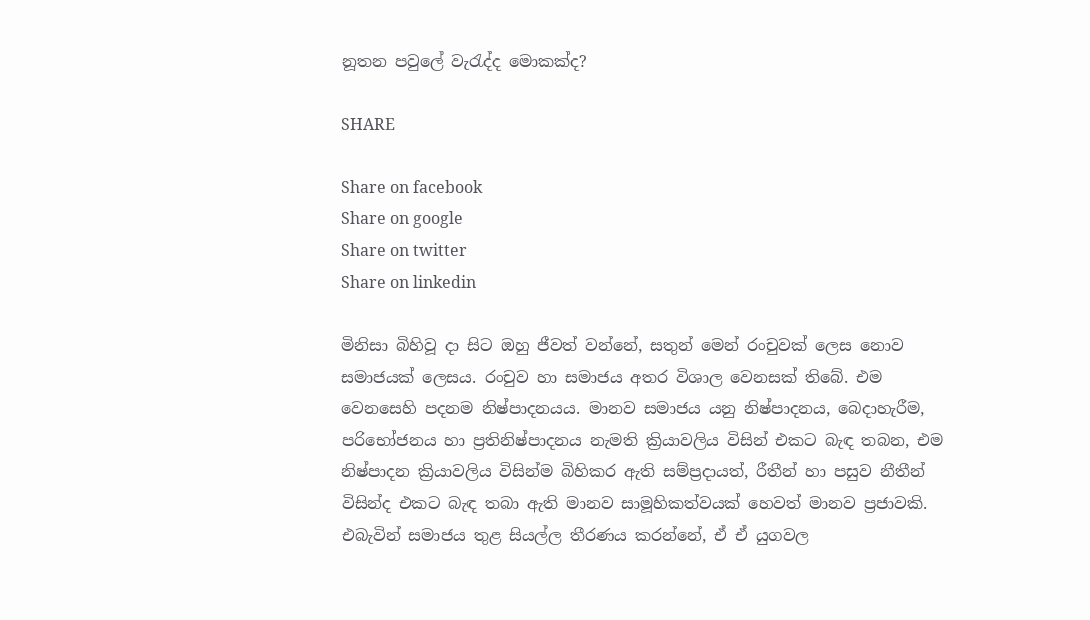නූතන පවුලේ වැරැද්ද මොකක්ද?

SHARE

Share on facebook
Share on google
Share on twitter
Share on linkedin

මිනිසා බිහිවූ දා සිට ඔහු ජීවත් වන්නේ, සතුන් මෙන් රංචුවක් ලෙස නොව සමාජයක් ලෙසය. රංචුව හා සමාජය අතර විශාල වෙනසක් තිබේ. එම වෙනසෙහි පදනම නිෂ්පාදනයය. මානව සමාජය යනු නිෂ්පාදනය, බෙදාහැරීම, පරිභෝජනය හා ප්‍රතිනිෂ්පාදනය නැමති ක්‍රියාවලිය විසින් එකට බැඳ තබන, එම නිෂ්පාදන ක්‍රියාවලිය විසින්ම බිහිකර ඇති සම්ප්‍රදායත්, රීතීන් හා පසුව නීතීන් විසින්ද එකට බැඳ තබා ඇති මානව සාමූහිකත්වයක් හෙවත් මානව ප්‍රජාවකි. එබැවින් සමාජය තුළ සියල්ල තීරණය කරන්නේ, ඒ ඒ යුගවල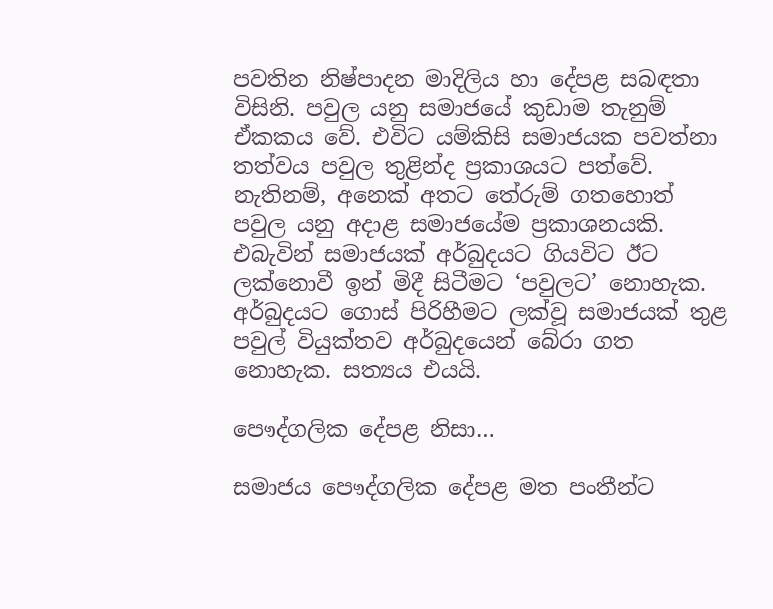පවතින නිෂ්පාදන මාදිලිය හා දේපළ සබඳතා විසිනි. පවුල යනු සමාජයේ කුඩාම තැනුම් ඒකකය වේ. එවිට යම්කිසි සමාජයක පවත්නා තත්වය පවුල තුළින්ද ප්‍රකාශයට පත්වේ. නැතිනම්, අනෙක් අතට තේරුම් ගතහොත් පවුල යනු අදාළ සමාජයේම ප්‍රකාශනයකි. එබැවින් සමාජයක් අර්බුදයට ගියවිට ඊට ලක්නොවී ඉන් මිදී සිටීමට ‘පවුලට’ නොහැක. අර්බුදයට ගොස් පිරිහීමට ලක්වූ සමාජයක් තුළ පවුල් වියුක්තව අර්බුදයෙන් බේරා ගත නොහැක. සත්‍යය එයයි.

පෞද්ගලික දේපළ නිසා…

සමාජය පෞද්ගලික දේපළ මත පංතීන්ට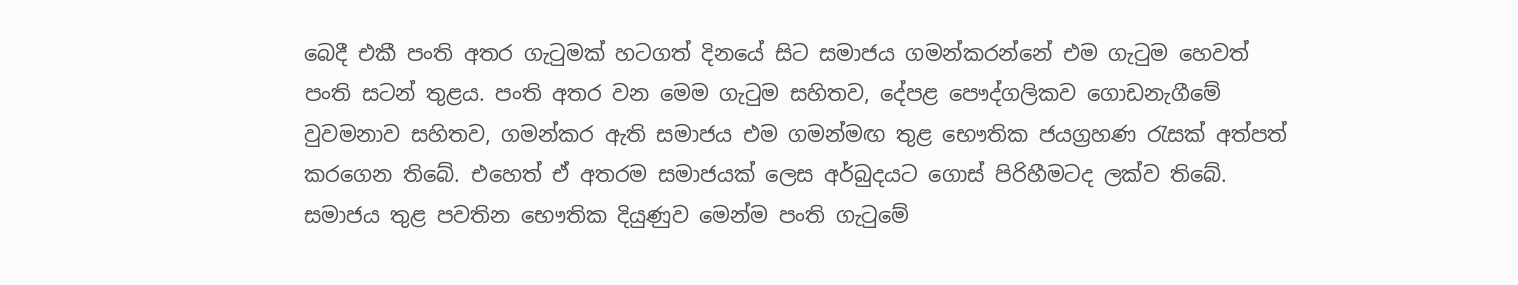බෙදී එකී පංති අතර ගැටුමක් හටගත් දිනයේ සිට සමාජය ගමන්කරන්නේ එම ගැටුම හෙවත් පංති සටන් තුළය. පංති අතර වන මෙම ගැටුම සහිතව, දේපළ පෞද්ගලිකව ගොඩනැගීමේ වුවමනාව සහිතව, ගමන්කර ඇති සමාජය එම ගමන්මඟ තුළ භෞතික ජයග්‍රහණ රැසක් අත්පත් කරගෙන තිබේ. එහෙත් ඒ අතරම සමාජයක් ලෙස අර්බුදයට ගොස් පිරිහීමටද ලක්ව තිබේ. සමාජය තුළ පවතින භෞතික දියුණුව මෙන්ම පංති ගැටුමේ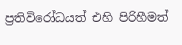ප්‍රතිවිරෝධයත් එහි පිරිහීමත්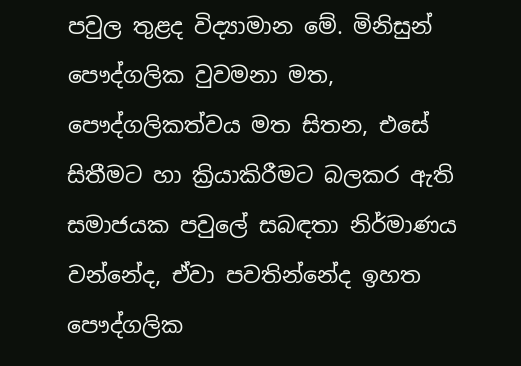පවුල තුළද විද්‍යාමාන මේ. මිනිසුන් පෞද්ගලික වුවමනා මත, පෞද්ගලිකත්වය මත සිතන, එසේ සිතීමට හා ක්‍රියාකිරීමට බලකර ඇති සමාජයක පවුලේ සබඳතා නිර්මාණය වන්නේද, ඒවා පවතින්නේද ඉහත පෞද්ගලික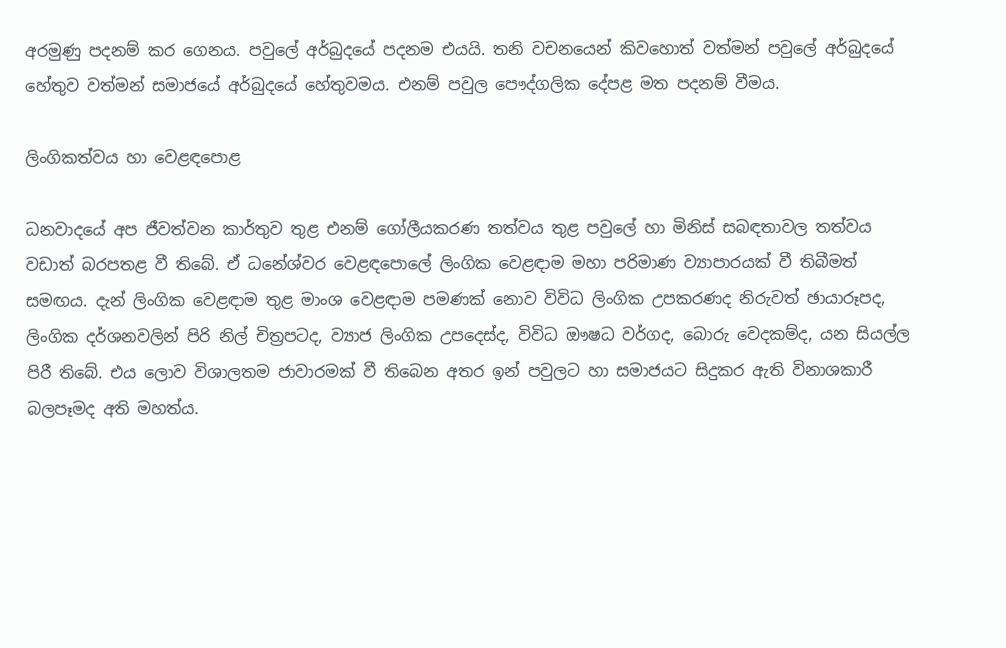අරමුණු පදනම් කර ගෙනය. පවුලේ අර්බුදයේ පදනම එයයි. තනි වචනයෙන් කිවහොත් වත්මන් පවුලේ අර්බුදයේ හේතුව වත්මන් සමාජයේ අර්බුදයේ හේතුවමය. එනම් පවුල පෞද්ගලික දේපළ මත පදනම් වීමය.

ලිංගිකත්වය හා වෙළඳපොළ

ධනවාදයේ අප ජීවත්වන කාර්තුව තුළ එනම් ගෝලීයකරණ තත්වය තුළ පවුලේ හා මිනිස් සබඳතාවල තත්වය වඩාත් බරපතළ වී තිබේ. ඒ ධනේශ්වර වෙළඳපොලේ ලිංගික වෙළඳාම මහා පරිමාණ ව්‍යාපාරයක් වී තිබීමත් සමඟය. දැන් ලිංගික වෙළඳාම තුළ මාංශ වෙළඳාම පමණක් නොව විවිධ ලිංගික උපකරණද නිරුවත් ඡායාරූපද, ලිංගික දර්ශනවලින් පිරි නිල් චිත්‍රපටද, ව්‍යාජ ලිංගික උපදෙස්ද, විවිධ ඖෂධ වර්ගද, බොරු වෙදකම්ද, යන සියල්ල පිරී තිබේ. එය ලොව විශාලතම ජාවාරමක් වී තිබෙන අතර ඉන් පවුලට හා සමාජයට සිදුකර ඇති විනාශකාරී බලපෑමද අති මහත්ය.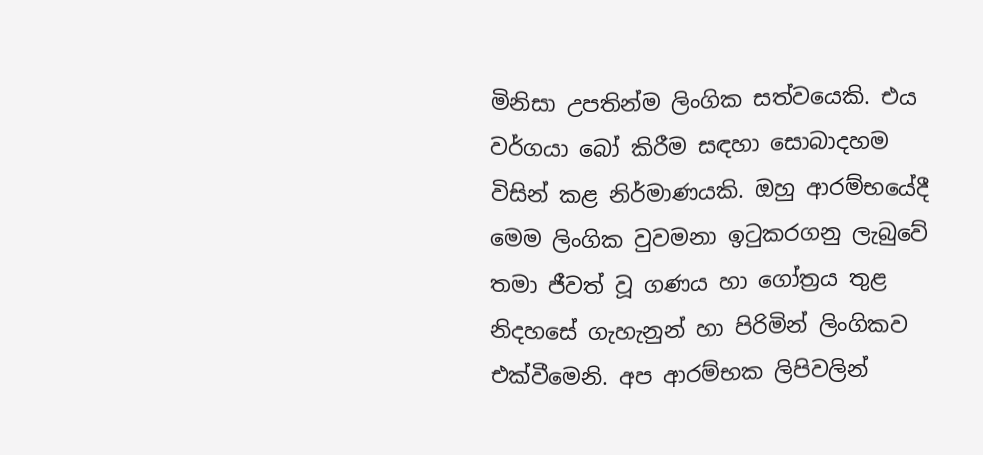මිනිසා උපතින්ම ලිංගික සත්වයෙකි. එය වර්ගයා බෝ කිරීම සඳහා සොබාදහම විසින් කළ නිර්මාණයකි. ඔහු ආරම්භයේදී මෙම ලිංගික වුවමනා ඉටුකරගනු ලැබුවේ තමා ජීවත් වූ ගණය හා ගෝත්‍රය තුළ නිදහසේ ගැහැනුන් හා පිරිමින් ලිංගිකව එක්වීමෙනි. අප ආරම්භක ලිපිවලින්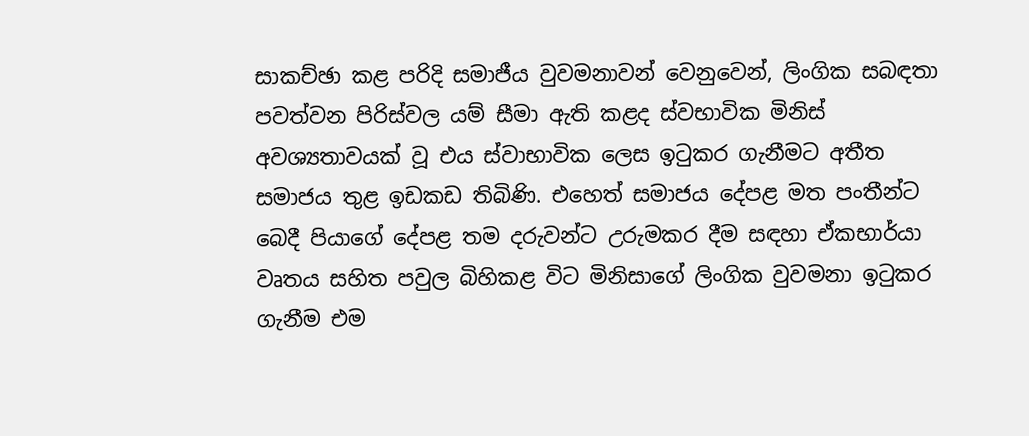සාකච්ඡා කළ පරිදි සමාජීය වුවමනාවන් වෙනුවෙන්, ලිංගික සබඳතා පවත්වන පිරිස්වල යම් සීමා ඇති කළද ස්වභාවික මිනිස් අවශ්‍යතාවයක් වූ එය ස්වාභාවික ලෙස ඉටුකර ගැනීමට අතීත සමාජය තුළ ඉඩකඩ තිබිණි. එහෙත් සමාජය දේපළ මත පංතීන්ට බෙදී පියාගේ දේපළ තම දරුවන්ට උරුමකර දීම සඳහා ඒකභාර්යා වෘතය සහිත පවුල බිහිකළ විට මිනිසාගේ ලිංගික වුවමනා ඉටුකර ගැනීම එම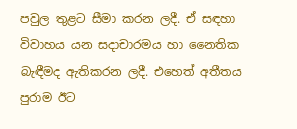පවුල තුළට සීමා කරන ලදී. ඒ සඳහා විවාහය යන සදාචාරමය හා නෛතික බැඳීමද ඇතිකරන ලදී. එහෙත් අතීතය පුරාම ඊට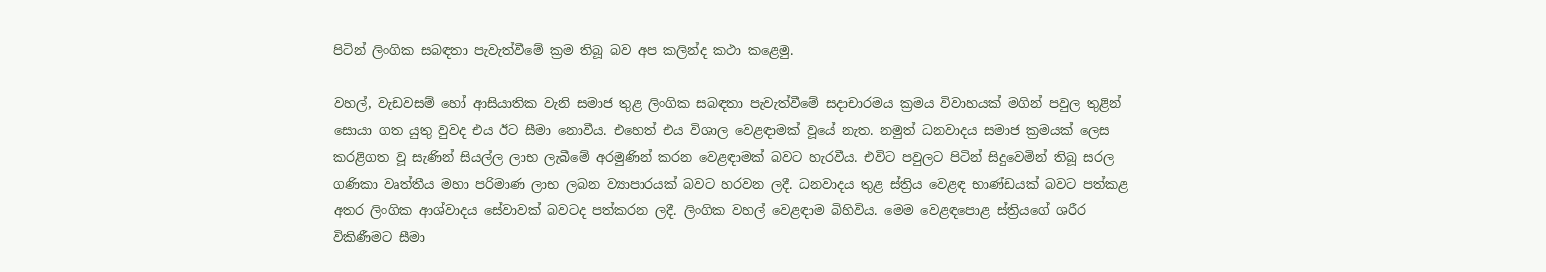පිටින් ලිංගික සබඳතා පැවැත්වීමේ ක්‍රම තිබූ බව අප කලින්ද කථා කළෙමු.

වහල්, වැඩවසම් හෝ ආසියාතික වැනි සමාජ තුළ ලිංගික සබඳතා පැවැත්වීමේ සදාචාරමය ක්‍රමය විවාහයක් මගින් පවුල තුළින් සොයා ගත යුතු වුවද එය ඊට සීමා නොවීය. එහෙත් එය විශාල වෙළඳාමක් වූයේ නැත. නමුත් ධනවාදය සමාජ ක්‍රමයක් ලෙස කරළිගත වූ සැණින් සියල්ල ලාභ ලැබීමේ අරමුණින් කරන වෙළඳාමක් බවට හැරවීය. එවිට පවුලට පිටින් සිදුවෙමින් තිබූ සරල ගණිකා වෘත්තීය මහා පරිමාණ ලාභ ලබන ව්‍යාපාරයක් බවට හරවන ලදී. ධනවාදය තුළ ස්ත්‍රිය වෙළඳ භාණ්ඩයක් බවට පත්කළ අතර ලිංගික ආශ්වාදය සේවාවක් බවටද පත්කරන ලදී. ලිංගික වහල් වෙළඳාම බිහිවිය. මෙම වෙළඳපොළ ස්ත්‍රියගේ ශරීර විකිණීමට සීමා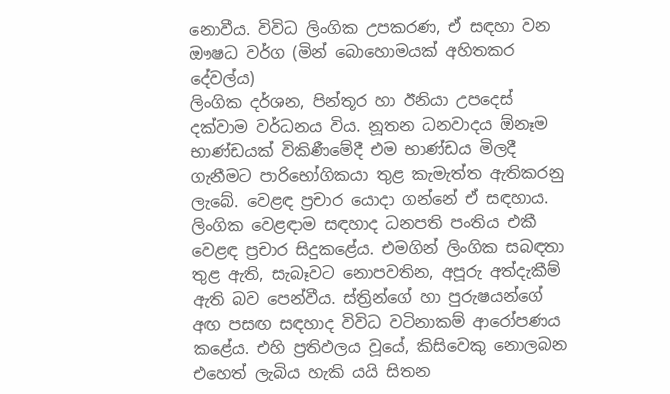නොවීය. විවිධ ලිංගික උපකරණ, ඒ සඳහා වන ඖෂධ වර්ග (මින් බොහොමයක් අහිතකර දේවල්ය)
ලිංගික දර්ශන, පින්තූර හා ඊනියා උපදෙස් දක්වාම වර්ධනය විය. නූතන ධනවාදය ඕනෑම භාණ්ඩයක් විකිණීමේදී එම භාණ්ඩය මිලදී ගැනීමට පාරිභෝගිකයා තුළ කැමැත්ත ඇතිකරනු ලැබේ. වෙළඳ ප්‍රචාර යොදා ගන්නේ ඒ සඳහාය. ලිංගික වෙළඳාම සඳහාද ධනපති පංතිය එකී වෙළඳ ප්‍රචාර සිදුකළේය. එමගින් ලිංගික සබඳතා තුළ ඇති, සැබෑවට නොපවතින, අපූරු අත්දැකීම් ඇති බව පෙන්වීය. ස්ත්‍රින්ගේ හා පුරුෂයන්ගේ අඟ පසඟ සඳහාද විවිධ වටිනාකම් ආරෝපණය කළේය. එහි ප්‍රතිඵලය වූයේ, කිසිවෙකු නොලබන එහෙත් ලැබිය හැකි යයි සිතන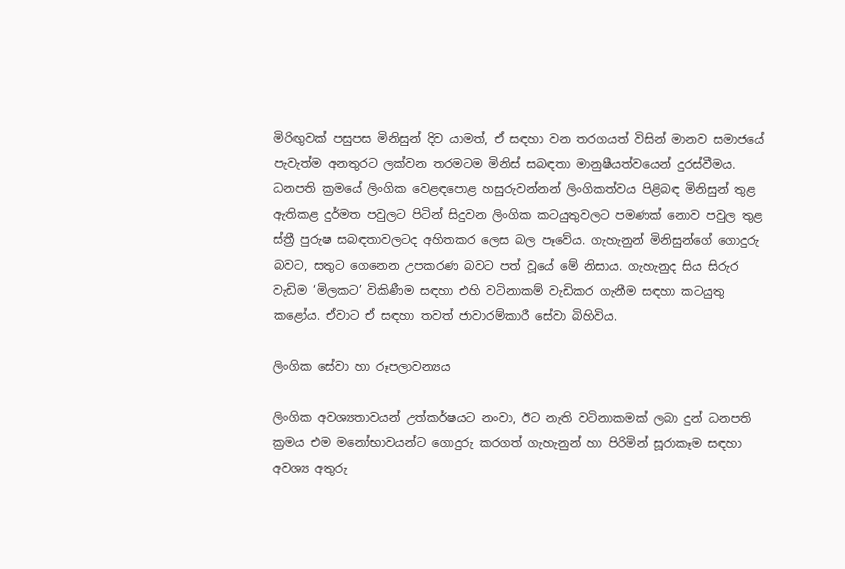මිරිඟුවක් පසුපස මිනිසුන් දිව යාමත්, ඒ සඳහා වන තරගයත් විසින් මානව සමාජයේ පැවැත්ම අනතුරට ලක්වන තරමටම මිනිස් සබඳතා මානුෂීයත්වයෙන් දුරස්වීමය. ධනපති ක්‍රමයේ ලිංගික වෙළඳපොළ හසුරුවන්නන් ලිංගිකත්වය පිළිබඳ මිනිසුන් තුළ ඇතිකළ දුර්මත පවුලට පිටින් සිදුවන ලිංගික කටයුතුවලට පමණක් නොව පවුල තුළ ස්ත්‍රී පුරුෂ සබඳතාවලටද අහිතකර ලෙස බල පෑවේය. ගැහැනුන් මිනිසුන්ගේ ගොදුරු බවට, සතුට ගෙනෙන උපකරණ බවට පත් වූයේ මේ නිසාය. ගැහැනුද සිය සිරුර වැඩිම ‘මිලකට’ විකිණීම සඳහා එහි වටිනාකම් වැඩිකර ගැනීම සඳහා කටයුතු කළෝය. ඒවාට ඒ සඳහා තවත් ජාවාරම්කාරී සේවා බිහිවිය.

ලිංගික සේවා හා රූපලාවන්‍යය

ලිංගික අවශ්‍යතාවයන් උත්කර්ෂයට නංවා, ඊට නැති වටිනාකමක් ලබා දුන් ධනපති ක්‍රමය එම මනෝභාවයන්ට ගොදුරු කරගත් ගැහැනුන් හා පිරිමින් සූරාකෑම සඳහා අවශ්‍ය අතුරු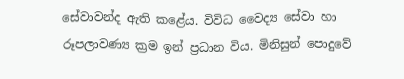සේවාවන්ද ඇති කළේය. විවිධ වෛද්‍ය සේවා හා රූපලාවණ්‍ය ක්‍රම ඉන් ප්‍රධාන විය. මිනිසුන් පොදුවේ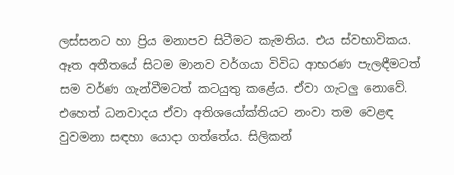ලස්සනට හා ප්‍රිය මනාපව සිටීමට කැමතිය. එය ස්වභාවිකය. ඈත අතීතයේ සිටම මානව වර්ගයා විවිධ ආභරණ පැලඳීමටත් සම වර්ණ ගැන්වීමටත් කටයුතු කළේය. ඒවා ගැටලු නොවේ. එහෙත් ධනවාදය ඒවා අතිශයෝක්තියට නංවා තම වෙළඳ වුවමනා සඳහා යොදා ගත්තේය. සිලිකන්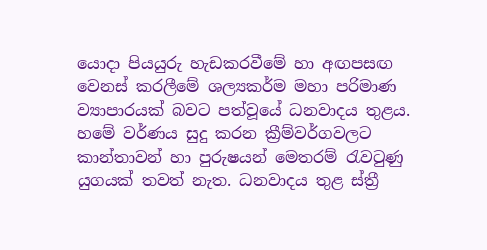යොදා පියයුරු හැඩකරවීමේ හා අඟපසඟ වෙනස් කරලීමේ ශල්‍යකර්ම මහා පරිමාණ ව්‍යාපාරයක් බවට පත්වූයේ ධනවාදය තුළය. හමේ වර්ණය සුදු කරන ක්‍රීම්වර්ගවලට කාන්තාවන් හා පුරුෂයන් මෙතරම් රැවටුණු යුගයක් තවත් නැත. ධනවාදය තුළ ස්ත්‍රී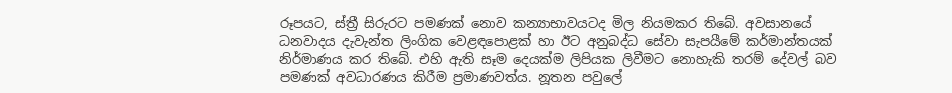රූපයට, ස්ත්‍රී සිරුරට පමණක් නොව කන්‍යාභාවයටද මිල නියමකර තිබේ. අවසානයේ ධනවාදය දැවැන්ත ලිංගික වෙළඳපොළක් හා ඊට අනුබද්ධ සේවා සැපයීමේ කර්මාන්තයක් නිර්මාණය කර තිබේ. එහි ඇති සෑම දෙයක්ම ලිපියක ලිවීමට නොහැකි තරම් දේවල් බව පමණක් අවධාරණය කිරීම ප්‍රමාණවත්ය. නූතන පවුලේ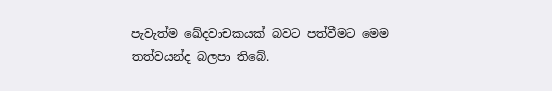පැවැත්ම ඛේදවාචකයක් බවට පත්වීමට මෙම තත්වයන්ද බලපා තිබේ.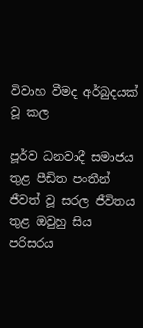විවාහ වීමද අර්බුදයක් වූ කල

පූර්ව ධනවාදී සමාජය තුළ පීඩිත පංතීන් ජීවත් වූ සරල ජීවිතය තුළ ඔවුහු සිය පරිසරය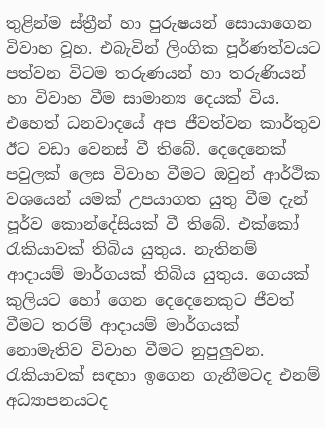තුළින්ම ස්ත්‍රීන් හා පුරුෂයන් සොයාගෙන විවාහ වූහ. එබැවින් ලිංගික පූර්ණත්වයට පත්වන විටම තරුණයන් හා තරුණියන් හා විවාහ වීම සාමාන්‍ය දෙයක් විය. එහෙත් ධනවාදයේ අප ජීවත්වන කාර්තුව ඊට වඩා වෙනස් වී තිබේ. දෙදෙනෙක් පවුලක් ලෙස විවාහ වීමට ඔවුන් ආර්ථික වශයෙන් යමක් උපයාගත යුතු වීම දැන් පූර්ව කොන්දේසියක් වී තිබේ. එක්කෝ රැකියාවක් තිබිය යුතුය. නැතිනම් ආදායම් මාර්ගයක් තිබිය යුතුය. ගෙයක් කුලියට හෝ ගෙන දෙදෙනෙකුට ජීවත් වීමට තරම් ආදායම් මාර්ගයක් නොමැතිව විවාහ වීමට නුපුලුවන. රැකියාවක් සඳහා ඉගෙන ගැනීමටද එනම් අධ්‍යාපනයටද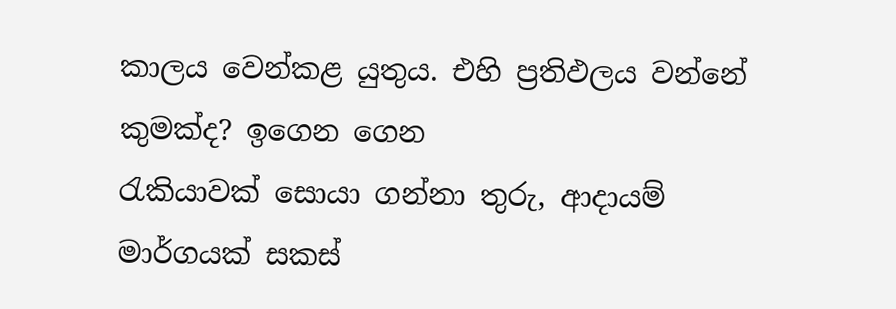කාලය වෙන්කළ යුතුය. එහි ප්‍රතිඵලය වන්නේ කුමක්ද? ඉගෙන ගෙන
රැකියාවක් සොයා ගන්නා තුරු, ආදායම් මාර්ගයක් සකස්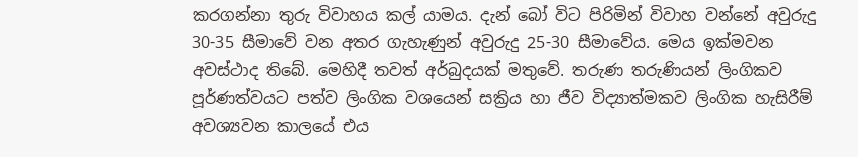කරගන්නා තුරු විවාහය කල් යාමය. දැන් බෝ විට පිරිමින් විවාහ වන්නේ අවුරුදු 30-35 සීමාවේ වන අතර ගැහැණුන් අවුරුදු 25-30 සීමාවේය. මෙය ඉක්මවන අවස්ථාද තිබේ. මෙහිදී තවත් අර්බුදයක් මතුවේ. තරුණ තරුණියන් ලිංගිකව පූර්ණත්වයට පත්ව ලිංගික වශයෙන් සක්‍රිය හා ජීව විද්‍යාත්මකව ලිංගික හැසිරීම් අවශ්‍යවන කාලයේ එය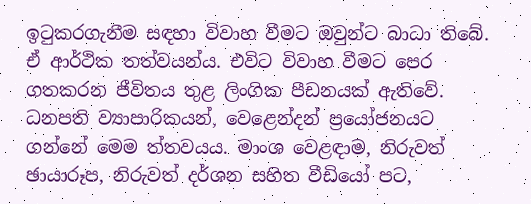ඉටුකරගැනීම සඳහා විවාහ වීමට ඔවුන්ට බාධා තිබේ. ඒ ආර්ථික තත්වයන්ය. එවිට විවාහ වීමට පෙර ගතකරන ජීවිතය තුළ ලිංගික පීඩනයක් ඇතිවේ. ධනපති ව්‍යාපාරිකයන්, වෙළෙන්දන් ප්‍රයෝජනයට ගන්නේ මෙම ත්තවයය. මාංශ වෙළඳාම, නිරුවත් ඡායාරූප, නිරුවත් දර්ශන සහිත වීඩියෝ පට,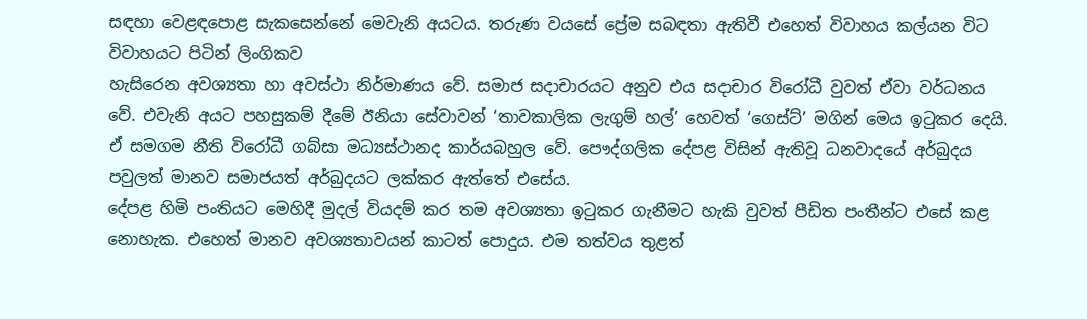සඳහා වෙළඳපොළ සැකසෙන්නේ මෙවැනි අයටය. තරුණ වයසේ ප්‍රේම සබඳතා ඇතිවී එහෙත් විවාහය කල්යන විට විවාහයට පිටින් ලිංගිකව
හැසිරෙන අවශ්‍යතා හා අවස්ථා නිර්මාණය වේ. සමාජ සදාචාරයට අනුව එය සදාචාර විරෝධී වුවත් ඒවා වර්ධනය වේ. එවැනි අයට පහසුකම් දීමේ ඊනියා සේවාවන් ‘තාවකාලික ලැගුම් හල්’ හෙවත් ‘ගෙස්ට්’ මගින් මෙය ඉටුකර දෙයි. ඒ සමගම නීති විරෝධී ගබ්සා මධ්‍යස්ථානද කාර්යබහුල වේ. පෞද්ගලික දේපළ විසින් ඇතිවූ ධනවාදයේ අර්බුදය පවුලත් මානව සමාජයත් අර්බුදයට ලක්කර ඇත්තේ එසේය.
දේපළ හිමි පංතියට මෙහිදී මුදල් වියදම් කර තම අවශ්‍යතා ඉටුකර ගැනීමට හැකි වුවත් පීඩිත පංතීන්ට එසේ කළ නොහැක. එහෙත් මානව අවශ්‍යතාවයන් කාටත් පොදුය. එම තත්වය තුළත්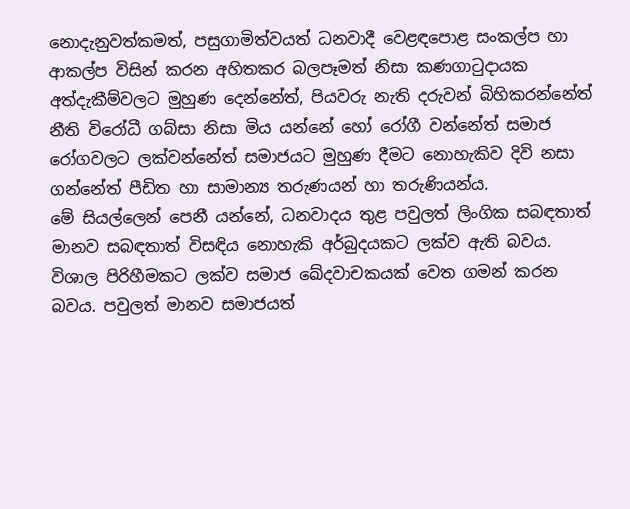නොදැනුවත්කමත්, පසුගාමිත්වයත් ධනවාදී වෙළඳපොළ සංකල්ප හා ආකල්ප විසින් කරන අහිතකර බලපෑමත් නිසා කණගාටුදායක අත්දැකීම්වලට මුහුණ දෙන්නේත්, පියවරු නැති දරුවන් බිහිකරන්නේත් නීති විරෝධී ගබ්සා නිසා මිය යන්නේ හෝ රෝගී වන්නේත් සමාජ රෝගවලට ලක්වන්නේත් සමාජයට මුහුණ දීමට නොහැකිව දිවි නසා ගන්නේත් පීඩිත හා සාමාන්‍ය තරුණයන් හා තරුණියන්ය.
මේ සියල්ලෙන් පෙනී යන්නේ, ධනවාදය තුළ පවුලත් ලිංගික සබඳතාත් මානව සබඳතාත් විසඳිය නොහැකි අර්බුදයකට ලක්ව ඇති බවය. විශාල පිරිහීමකට ලක්ව සමාජ ඛේදවාචකයක් වෙත ගමන් කරන බවය. පවුලත් මානව සමාජයත්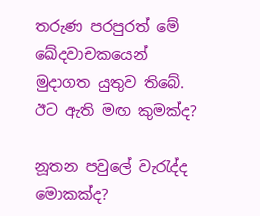තරුණ පරපුරත් මේ ඛේදවාචකයෙන් මුදාගත යුතුව තිබේ. ඊට ඇති මඟ කුමක්ද?

නූතන පවුලේ වැරැද්ද මොකක්ද?